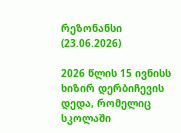რეზონანსი
(23.06.2026)

2026 წლის 15 ივნისს ხიზირ დერბიჩევის დედა, რომელიც სკოლაში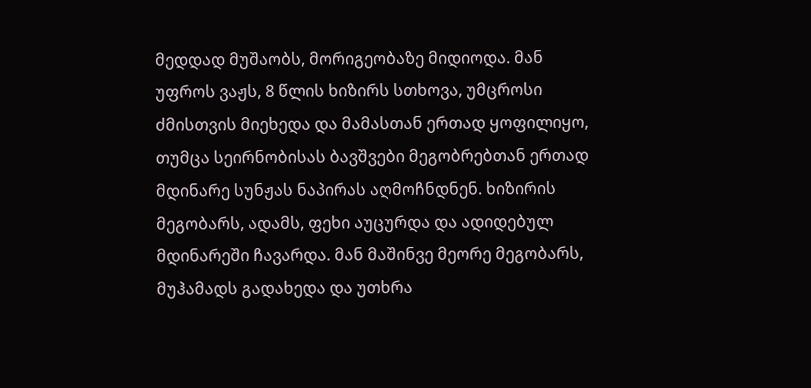მედდად მუშაობს, მორიგეობაზე მიდიოდა. მან უფროს ვაჟს, 8 წლის ხიზირს სთხოვა, უმცროსი ძმისთვის მიეხედა და მამასთან ერთად ყოფილიყო, თუმცა სეირნობისას ბავშვები მეგობრებთან ერთად მდინარე სუნჟას ნაპირას აღმოჩნდნენ. ხიზირის მეგობარს, ადამს, ფეხი აუცურდა და ადიდებულ მდინარეში ჩავარდა. მან მაშინვე მეორე მეგობარს, მუჰამადს გადახედა და უთხრა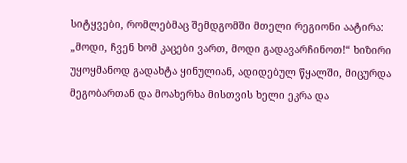სიტყვები, რომლებმაც შემდგომში მთელი რეგიონი აატირა: „მოდი, ჩვენ ხომ კაცები ვართ, მოდი გადავარჩინოთ!“ ხიზირი უყოყმანოდ გადახტა ყინულიან, ადიდებულ წყალში, მიცურდა მეგობართან და მოახერხა მისთვის ხელი ეკრა და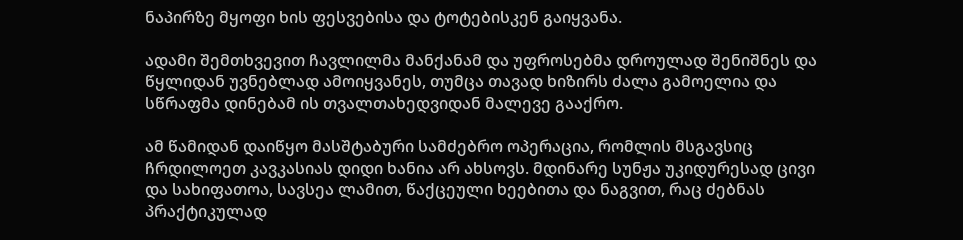ნაპირზე მყოფი ხის ფესვებისა და ტოტებისკენ გაიყვანა.

ადამი შემთხვევით ჩავლილმა მანქანამ და უფროსებმა დროულად შენიშნეს და წყლიდან უვნებლად ამოიყვანეს, თუმცა თავად ხიზირს ძალა გამოელია და სწრაფმა დინებამ ის თვალთახედვიდან მალევე გააქრო.

ამ წამიდან დაიწყო მასშტაბური სამძებრო ოპერაცია, რომლის მსგავსიც ჩრდილოეთ კავკასიას დიდი ხანია არ ახსოვს. მდინარე სუნჟა უკიდურესად ცივი და სახიფათოა, სავსეა ლამით, წაქცეული ხეებითა და ნაგვით, რაც ძებნას პრაქტიკულად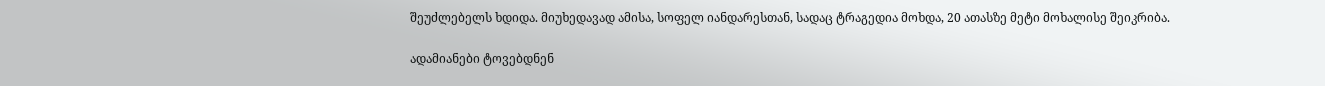შეუძლებელს ხდიდა. მიუხედავად ამისა, სოფელ იანდარესთან, სადაც ტრაგედია მოხდა, 20 ათასზე მეტი მოხალისე შეიკრიბა.

ადამიანები ტოვებდნენ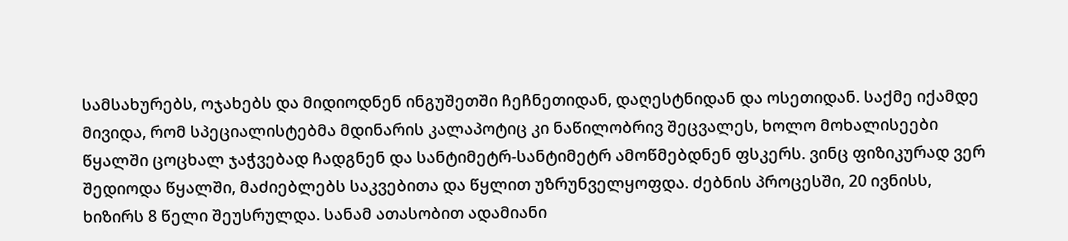სამსახურებს, ოჯახებს და მიდიოდნენ ინგუშეთში ჩეჩნეთიდან, დაღესტნიდან და ოსეთიდან. საქმე იქამდე მივიდა, რომ სპეციალისტებმა მდინარის კალაპოტიც კი ნაწილობრივ შეცვალეს, ხოლო მოხალისეები წყალში ცოცხალ ჯაჭვებად ჩადგნენ და სანტიმეტრ-სანტიმეტრ ამოწმებდნენ ფსკერს. ვინც ფიზიკურად ვერ შედიოდა წყალში, მაძიებლებს საკვებითა და წყლით უზრუნველყოფდა. ძებნის პროცესში, 20 ივნისს, ხიზირს 8 წელი შეუსრულდა. სანამ ათასობით ადამიანი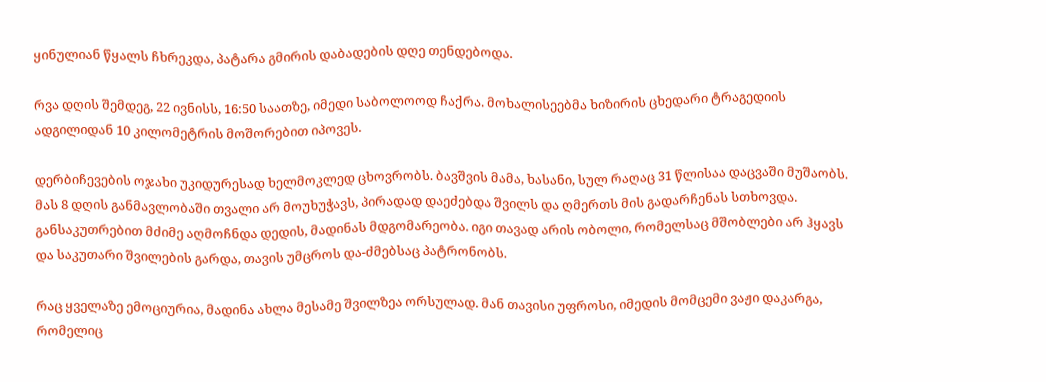ყინულიან წყალს ჩხრეკდა, პატარა გმირის დაბადების დღე თენდებოდა.

რვა დღის შემდეგ, 22 ივნისს, 16:50 საათზე, იმედი საბოლოოდ ჩაქრა. მოხალისეებმა ხიზირის ცხედარი ტრაგედიის ადგილიდან 10 კილომეტრის მოშორებით იპოვეს.

დერბიჩევების ოჯახი უკიდურესად ხელმოკლედ ცხოვრობს. ბავშვის მამა, ხასანი, სულ რაღაც 31 წლისაა დაცვაში მუშაობს. მას 8 დღის განმავლობაში თვალი არ მოუხუჭავს, პირადად დაეძებდა შვილს და ღმერთს მის გადარჩენას სთხოვდა. განსაკუთრებით მძიმე აღმოჩნდა დედის, მადინას მდგომარეობა. იგი თავად არის ობოლი, რომელსაც მშობლები არ ჰყავს და საკუთარი შვილების გარდა, თავის უმცროს და-ძმებსაც პატრონობს.

რაც ყველაზე ემოციურია, მადინა ახლა მესამე შვილზეა ორსულად. მან თავისი უფროსი, იმედის მომცემი ვაჟი დაკარგა, რომელიც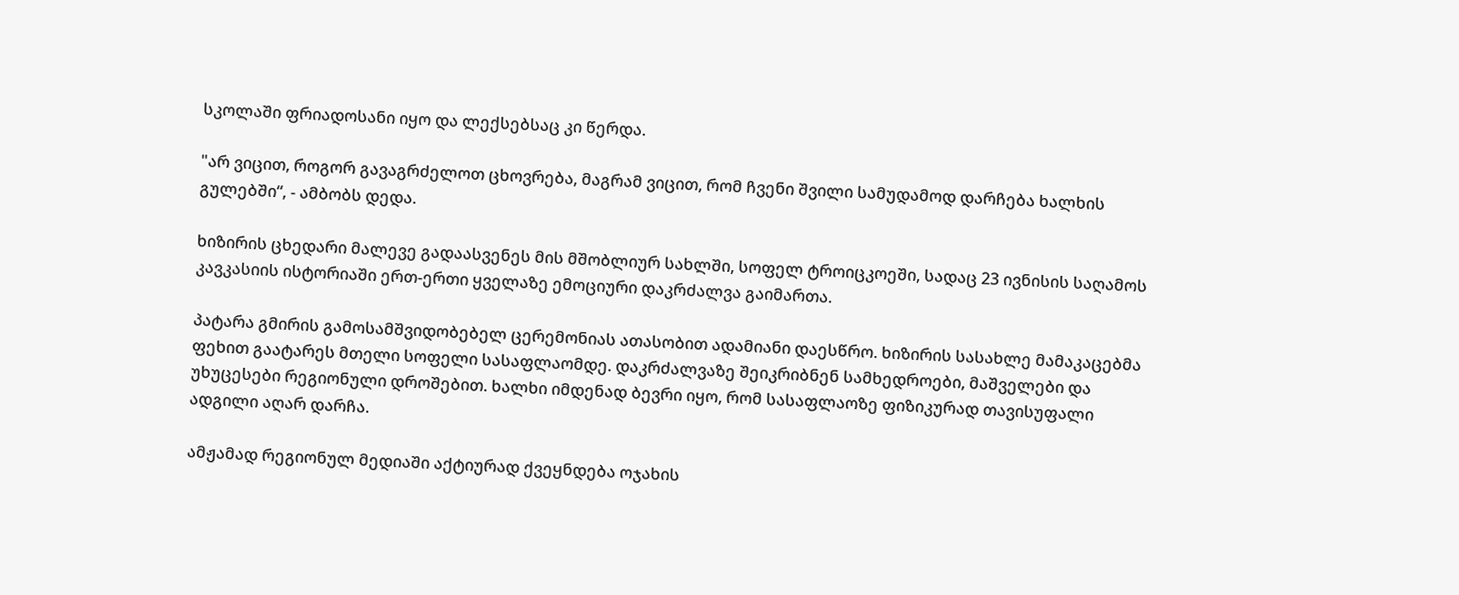სკოლაში ფრიადოსანი იყო და ლექსებსაც კი წერდა.

"არ ვიცით, როგორ გავაგრძელოთ ცხოვრება, მაგრამ ვიცით, რომ ჩვენი შვილი სამუდამოდ დარჩება ხალხის გულებში“, - ამბობს დედა.

ხიზირის ცხედარი მალევე გადაასვენეს მის მშობლიურ სახლში, სოფელ ტროიცკოეში, სადაც 23 ივნისის საღამოს კავკასიის ისტორიაში ერთ-ერთი ყველაზე ემოციური დაკრძალვა გაიმართა.

პატარა გმირის გამოსამშვიდობებელ ცერემონიას ათასობით ადამიანი დაესწრო. ხიზირის სასახლე მამაკაცებმა ფეხით გაატარეს მთელი სოფელი სასაფლაომდე. დაკრძალვაზე შეიკრიბნენ სამხედროები, მაშველები და უხუცესები რეგიონული დროშებით. ხალხი იმდენად ბევრი იყო, რომ სასაფლაოზე ფიზიკურად თავისუფალი ადგილი აღარ დარჩა.

ამჟამად რეგიონულ მედიაში აქტიურად ქვეყნდება ოჯახის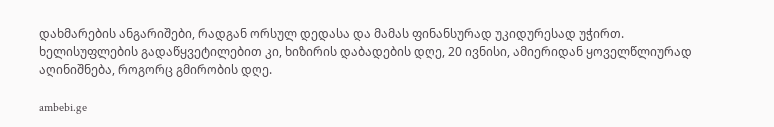დახმარების ანგარიშები, რადგან ორსულ დედასა და მამას ფინანსურად უკიდურესად უჭირთ. ხელისუფლების გადაწყვეტილებით კი, ხიზირის დაბადების დღე, 20 ივნისი, ამიერიდან ყოველწლიურად აღინიშნება, როგორც გმირობის დღე.

ambebi.ge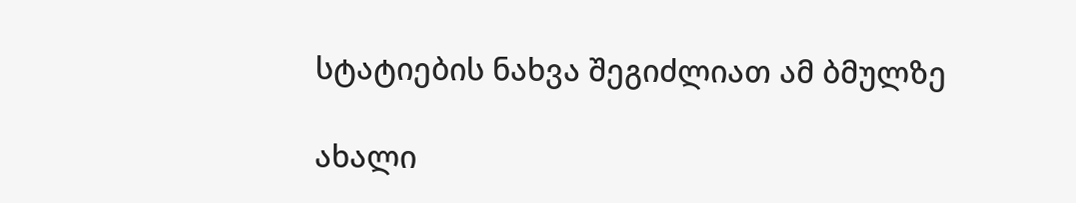სტატიების ნახვა შეგიძლიათ ამ ბმულზე

ახალი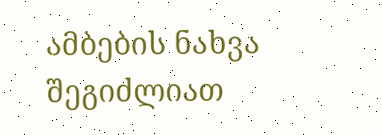ამბების ნახვა შეგიძლიათ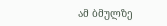ამ ბმულზე